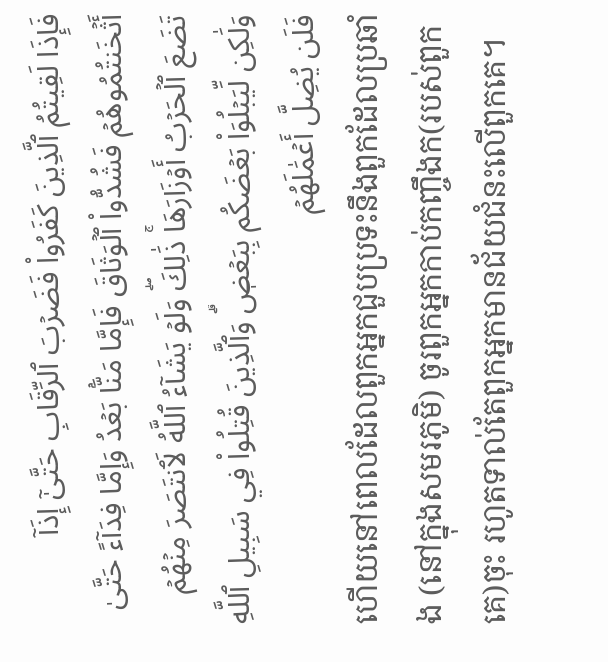فَإِذَا لَقِيتُمُ ٱلَّذِينَ كَفَرُواْ فَضَرۡبَ ٱلرِّقَابِ حَتَّىٰٓ إِذَآ أَثۡخَنتُمُوهُمۡ فَشُدُّواْ ٱلۡوَثَاقَ فَإِمَّا مَنَّۢا بَعۡدُ وَإِمَّا فِدَآءً حَتَّىٰ تَضَعَ ٱلۡحَرۡبُ أَوۡزَارَهَاۚ ذَٰلِكَۖ وَلَوۡ يَشَآءُ ٱللَّهُ لَٱنتَصَرَ مِنۡهُمۡ وَلَٰكِن لِّيَبۡلُوَاْ بَعۡضَكُم بِبَعۡضٖۗ وَٱلَّذِينَ قُتِلُواْ فِي سَبِيلِ ٱللَّهِ فَلَن يُضِلَّ أَعۡمَٰلَهُمۡ
ហើយនៅពេលដែលពួកអ្នកជួបប្រទះនឹងពួកដែលប្រឆាំង (នៅក្នុងសមរភូមិ) ចូរពួកអ្នកកាប់កញ្ចឹងក(របស់ពួកគេ)ចុះ រហូតទាល់តែពួកអ្នកមានជ័យជំនះលើពួកគេ។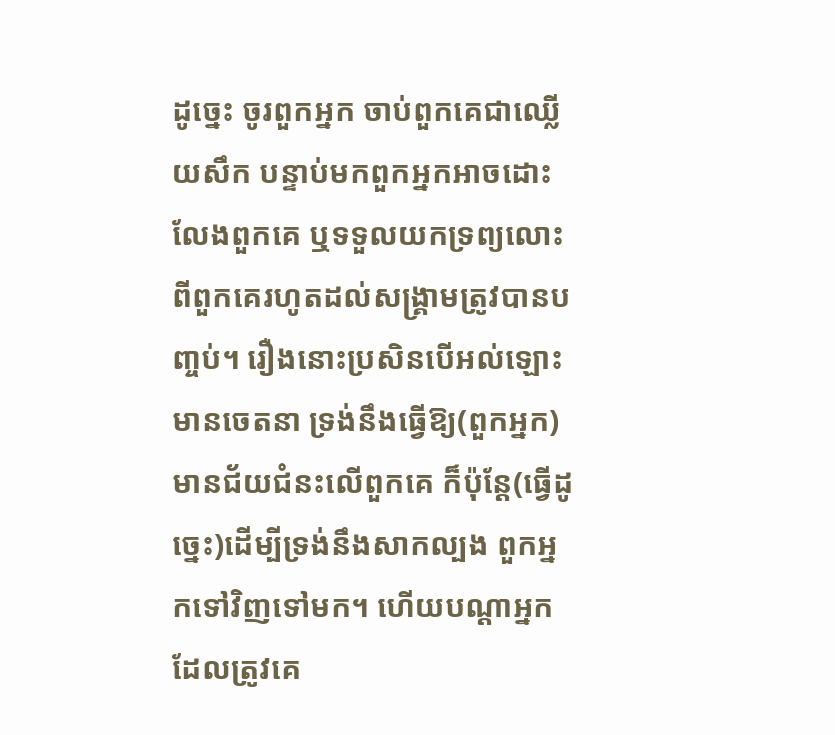ដូចេ្នះ ចូរពួកអ្នក ចាប់ពួកគេជាឈ្លើយសឹក បន្ទាប់មកពួកអ្នកអាចដោះលែងពួកគេ ឬទទួលយកទ្រព្យលោះពីពួកគេរហូតដល់សង្គ្រាមត្រូវបានបពា្ចប់។ រឿងនោះប្រសិនបើអល់ឡោះមានចេតនា ទ្រង់នឹងធ្វើឱ្យ(ពួកអ្នក) មានជ័យជំនះលើពួកគេ ក៏ប៉ុន្ដែ(ធ្វើដូចេ្នះ)ដើម្បីទ្រង់នឹងសាកល្បង ពួកអ្នកទៅវិញទៅមក។ ហើយបណ្ដាអ្នកដែលត្រូវគេ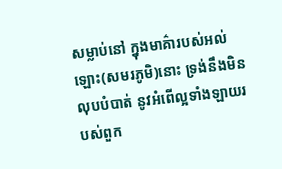សម្លាប់នៅ ក្នុងមាគ៌ារបស់អល់ឡោះ(សមរភូមិ)នោះ ទ្រង់នឹងមិនលុបបំបាត់ នូវអំពើល្អទាំងឡាយរបស់ពួក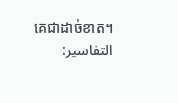គេជាដាច់ខាត។
التفاسير: